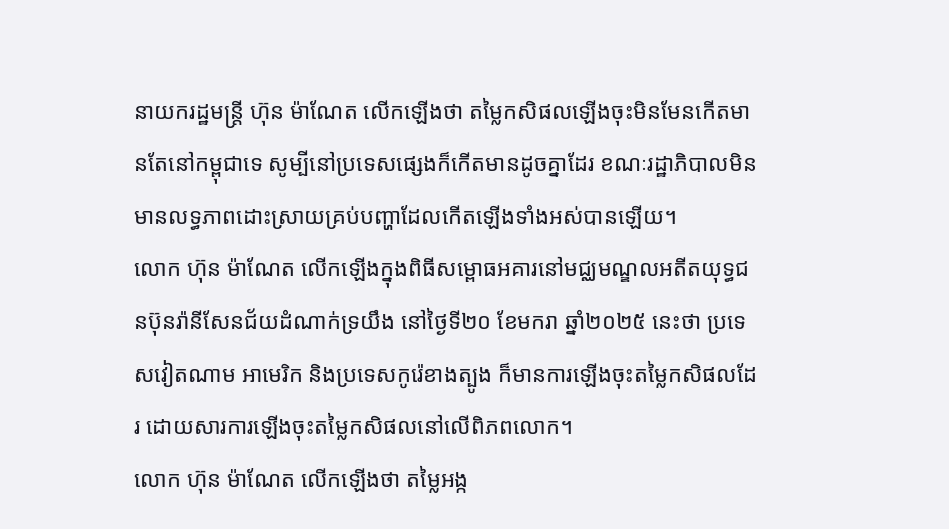នាយករដ្ឋមន្ត្រី ហ៊ុន ម៉ាណែត លើកឡើងថា តម្លៃកសិផលឡើងចុះមិនមែនកើតមានតែនៅកម្ពុជាទេ សូម្បីនៅប្រទេសផ្សេងក៏កើតមានដូចគ្នាដែរ ខណៈរដ្ឋាភិបាលមិនមានលទ្ធភាពដោះស្រាយគ្រប់បញ្ហាដែលកើតឡើងទាំងអស់បានឡើយ។
លោក ហ៊ុន ម៉ាណែត លើកឡើងក្នុងពិធីសម្ពោធអគារនៅមជ្ឈមណ្ឌលអតីតយុទ្ធជនប៊ុនរ៉ានីសែនជ័យដំណាក់ទ្រយឹង នៅថ្ងៃទី២០ ខែមករា ឆ្នាំ២០២៥ នេះថា ប្រទេសវៀតណាម អាមេរិក និងប្រទេសកូរ៉េខាងត្បូង ក៏មានការឡើងចុះតម្លៃកសិផលដែរ ដោយសារការឡើងចុះតម្លៃកសិផលនៅលើពិភពលោក។
លោក ហ៊ុន ម៉ាណែត លើកឡើងថា តម្លៃអង្ក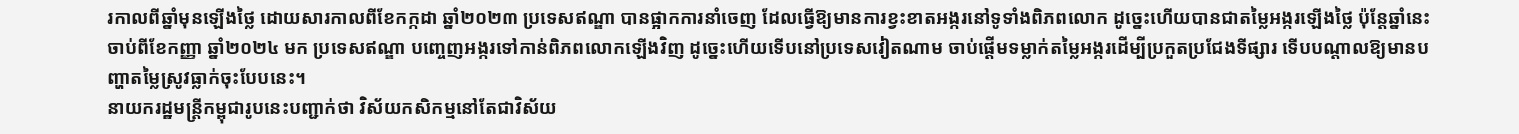រកាលពីឆ្នាំមុនឡើងថ្លៃ ដោយសារកាលពីខែកក្កដា ឆ្នាំ២០២៣ ប្រទេសឥណ្ឌា បានផ្អាកការនាំចេញ ដែលធ្វើឱ្យមានការខ្វះខាតអង្ករនៅទូទាំងពិភពលោក ដូច្នេះហើយបានជាតម្លៃអង្ករឡើងថ្លៃ ប៉ុន្តែឆ្នាំនេះចាប់ពីខែកញ្ញា ឆ្នាំ២០២៤ មក ប្រទេសឥណ្ឌា បញ្ចេញអង្ករទៅកាន់ពិភពលោកឡើងវិញ ដូច្នេះហើយទើបនៅប្រទេសវៀតណាម ចាប់ផ្ដើមទម្លាក់តម្លៃអង្ករដើម្បីប្រកួតប្រជែងទីផ្សារ ទើបបណ្តាលឱ្យមានបញ្ហាតម្លៃស្រូវធ្លាក់ចុះបែបនេះ។
នាយករដ្ឋមន្ត្រីកម្ពុជារូបនេះបញ្ជាក់ថា វិស័យកសិកម្មនៅតែជាវិស័យ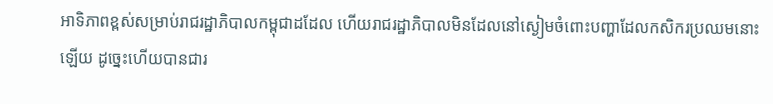អាទិភាពខ្ពស់សម្រាប់រាជរដ្ឋាភិបាលកម្ពុជាដដែល ហើយរាជរដ្ឋាភិបាលមិនដែលនៅស្ងៀមចំពោះបញ្ហាដែលកសិករប្រឈមនោះឡើយ ដូច្នេះហើយបានជារ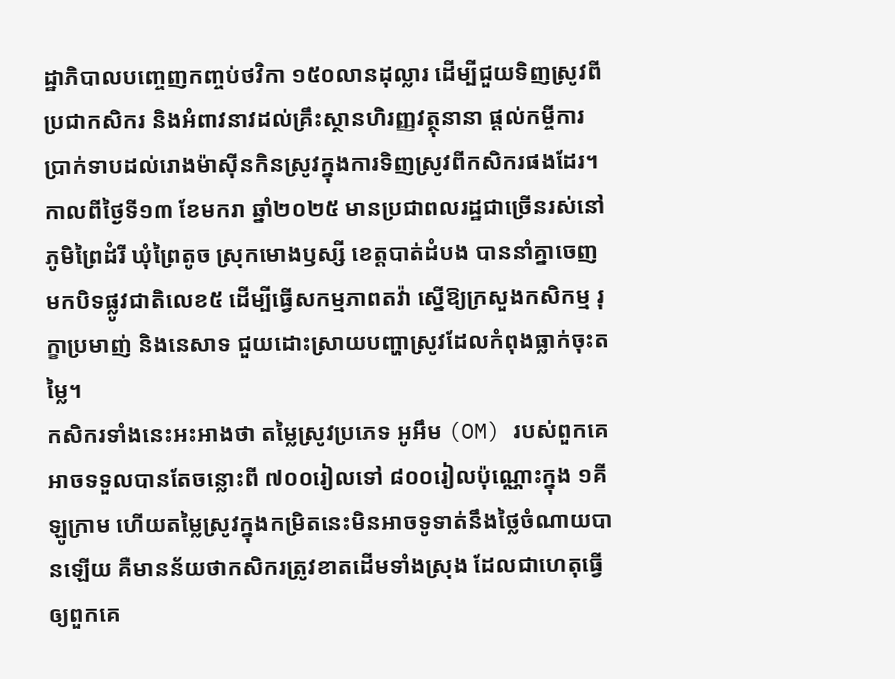ដ្ឋាភិបាលបញ្ចេញកញ្ចប់ថវិកា ១៥០លានដុល្លារ ដើម្បីជួយទិញស្រូវពីប្រជាកសិករ និងអំពាវនាវដល់គ្រឹះស្ថានហិរញ្ញវត្ថុនានា ផ្តល់កម្ចីការប្រាក់ទាបដល់រោងម៉ាស៊ីនកិនស្រូវក្នុងការទិញស្រូវពីកសិករផងដែរ។
កាលពីថ្ងៃទី១៣ ខែមករា ឆ្នាំ២០២៥ មានប្រជាពលរដ្ឋជាច្រើនរស់នៅភូមិព្រៃដំរី ឃុំព្រៃតូច ស្រុកមោងឫស្សី ខេត្តបាត់ដំបង បាននាំគ្នាចេញមកបិទផ្លូវជាតិលេខ៥ ដើម្បីធ្វើសកម្មភាពតវ៉ា ស្នើឱ្យក្រសួងកសិកម្ម រុក្ខាប្រមាញ់ និងនេសាទ ជួយដោះស្រាយបញ្ហាស្រូវដែលកំពុងធ្លាក់ចុះតម្លៃ។
កសិករទាំងនេះអះអាងថា តម្លៃស្រូវប្រភេទ អូអឹម (OM) របស់ពួកគេអាចទទួលបានតែចន្លោះពី ៧០០រៀលទៅ ៨០០រៀលប៉ុណ្ណោះក្នុង ១គីឡូក្រាម ហើយតម្លៃស្រូវក្នុងកម្រិតនេះមិនអាចទូទាត់នឹងថ្លៃចំណាយបានឡើយ គឺមានន័យថាកសិករត្រូវខាតដើមទាំងស្រុង ដែលជាហេតុធ្វើឲ្យពួកគេ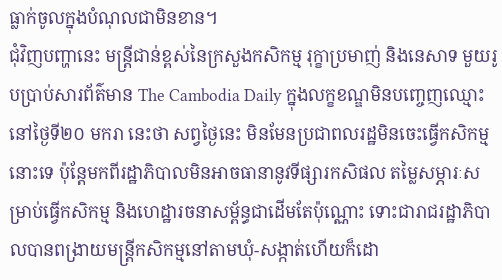ធ្លាក់ចូលក្នុងបំណុលជាមិនខាន។
ជុំវិញបញ្ហានេះ មន្ត្រីជាន់ខ្ពស់នៃក្រសួងកសិកម្ម រុក្ខាប្រមាញ់ និងនេសាទ មួយរូបប្រាប់សារព័ត៌មាន The Cambodia Daily ក្នុងលក្ខខណ្ឌមិនបញ្ចេញឈ្មោះនៅថ្ងៃទី២០ មករា នេះថា សព្វថ្ងៃនេះ មិនមែនប្រជាពលរដ្ឋមិនចេះធ្វើកសិកម្មនោះទេ ប៉ុន្តែមកពីរដ្ឋាភិបាលមិនអាចធានានូវទីផ្សារកសិផល តម្លៃសម្ភារៈសម្រាប់ធ្វើកសិកម្ម និងហេដ្ឋារចនាសម្ព័ន្ធជាដើមតែប៉ុណ្ណោះ ទោះជារាជរដ្ឋាភិបាលបានពង្រាយមន្ត្រីកសិកម្មនៅតាមឃុំ-សង្កាត់ហើយក៏ដោ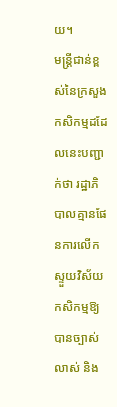យ។
មន្ត្រីជាន់ខ្ពស់នៃក្រសួងកសិកម្មដដែលនេះបញ្ជាក់ថា រដ្ឋាភិបាលគ្មានផែនការលើកស្ទួយវិស័យកសិកម្មឱ្យបានច្បាស់លាស់ និង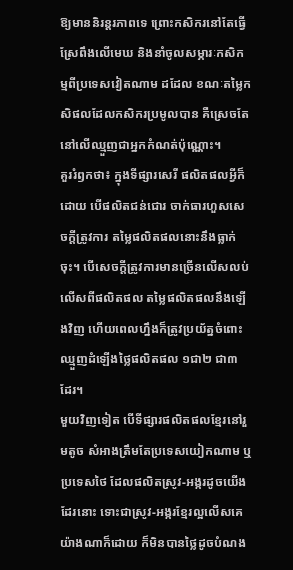ឱ្យមាននិរន្តរភាពទេ ព្រោះកសិករនៅតែធ្វើស្រែពឹងលើមេឃ និងនាំចូលសម្ភារៈកសិកម្មពីប្រទេសវៀតណាម ដដែល ខណៈតម្លៃកសិផលដែលកសិករប្រមូលបាន គឺស្រេចតែនៅលើឈ្មួញជាអ្នកកំណត់ប៉ុណ្ណោះ។
គួររំឭកថា៖ ក្នុងទីផ្សារសេរី ផលិតផលអ្វីក៏ដោយ បើផលិតជន់ជោរ ចាក់ធារហួសសេចក្តីត្រូវការ តម្លៃផលិតផលនោះនឹងធ្លាក់ចុះ។ បើសេចក្តីត្រូវការមានច្រើនលើសលប់ លើសពីផលិតផល តម្លៃផលិតផលនឹងឡើងវិញ ហើយពេលហ្នឹងក៏ត្រូវប្រយ័ត្នចំពោះឈ្មួញដំឡើងថ្លៃផលិតផល ១ជា២ ជា៣ ដែរ។
មួយវិញទៀត បើទីផ្សារផលិតផលខ្មែរនៅរួមតូច សំអាងត្រឹមតែប្រទេសយៀកណាម ឬប្រទេសថៃ ដែលផលិតស្រូវ-អង្ករដូចយើងដែរនោះ ទោះជាស្រូវ-អង្ករខ្មែរល្អលើសគេយ៉ាងណាក៏ដោយ ក៏មិនបានថ្លៃដូចបំណង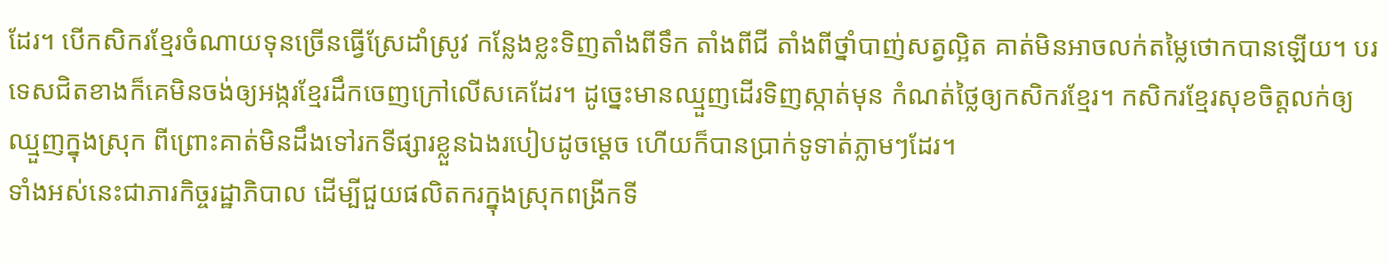ដែរ។ បើកសិករខ្មែរចំណាយទុនច្រើនធ្វើស្រែដាំស្រូវ កន្លែងខ្លះទិញតាំងពីទឹក តាំងពីជី តាំងពីថ្នាំបាញ់សត្វល្អិត គាត់មិនអាចលក់តម្លៃថោកបានឡើយ។ បរទេសជិតខាងក៏គេមិនចង់ឲ្យអង្ករខ្មែរដឹកចេញក្រៅលើសគេដែរ។ ដូច្នេះមានឈ្មួញដើរទិញស្កាត់មុន កំណត់ថ្លៃឲ្យកសិករខ្មែរ។ កសិករខ្មែរសុខចិត្តលក់ឲ្យឈ្មួញក្នុងស្រុក ពីព្រោះគាត់មិនដឹងទៅរកទីផ្សារខ្លួនឯងរបៀបដូចម្តេច ហើយក៏បានប្រាក់ទូទាត់ភ្លាមៗដែរ។
ទាំងអស់នេះជាភារកិច្ចរដ្ឋាភិបាល ដើម្បីជួយផលិតករក្នុងស្រុកពង្រីកទី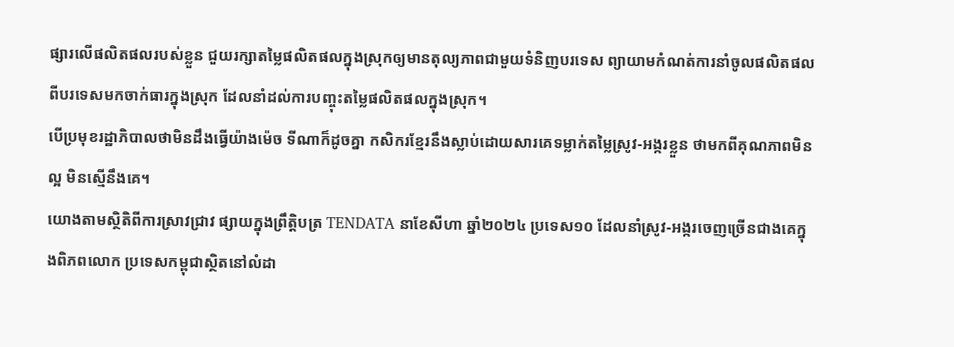ផ្សារលើផលិតផលរបស់ខ្លួន ជួយរក្សាតម្លៃផលិតផលក្នុងស្រុកឲ្យមានតុល្យភាពជាមួយទំនិញបរទេស ព្យាយាមកំណត់ការនាំចូលផលិតផលពីបរទេសមកចាក់ធារក្នុងស្រុក ដែលនាំដល់ការបញ្ចុះតម្លៃផលិតផលក្នុងស្រុក។
បើប្រមុខរដ្ឋាភិបាលថាមិនដឹងធ្វើយ៉ាងម៉េច ទីណាក៏ដូចគ្នា កសិករខ្មែរនឹងស្លាប់ដោយសារគេទម្លាក់តម្លៃស្រូវ-អង្ករខ្លួន ថាមកពីគុណភាពមិនល្អ មិនស្មើនឹងគេ។
យោងតាមស្ថិតិពីការស្រាវជ្រាវ ផ្សាយក្នុងព្រឹត្តិបត្រ TENDATA នាខែសីហា ឆ្នាំ២០២៤ ប្រទេស១០ ដែលនាំស្រូវ-អង្ករចេញច្រើនជាងគេក្នុងពិភពលោក ប្រទេសកម្ពុជាស្ថិតនៅលំដា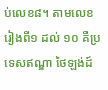ប់លេខ៨។ តាមលេខរៀងពី១ ដល់ ១០ គឺប្រទេសឥណ្ឌា ថៃឡង់ដ៍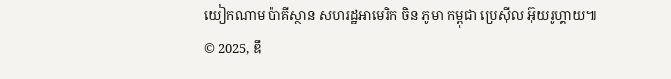យៀកណាម ប៉ាគីស្ថាន សហរដ្ឋអាមេរិក ចិន ភូមា កម្ពុជា ប្រេស៊ីល អ៊ុយរូហ្គាយ៕
© 2025, ឌឹ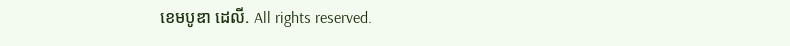ខេមបូឌា ដេលី. All rights reserved.